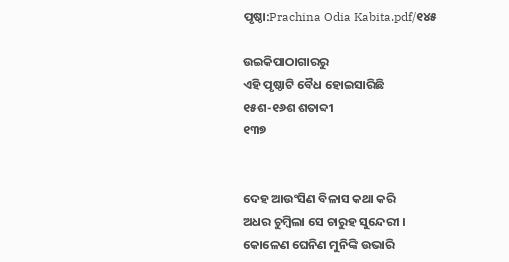ପୃଷ୍ଠା:Prachina Odia Kabita.pdf/୧୪୫

ଉଇକିପାଠାଗାର‌ରୁ
ଏହି ପୃଷ୍ଠାଟି ବୈଧ ହୋଇସାରିଛି
୧୫ଶ-୧୬ଶ ଶତାବ୍ଦୀ
୧୩୭


ଦେହ ଆଉଂସିଣ ବିଳାସ କଥା କରି
ଅଧର ଚୁମ୍ବିଲା ସେ ଚାରୁହ ସୁନ୍ଦେରୀ ।
କୋଳେଣ ଘେନିଣ ମୁନିଙ୍କି ଉଭାରି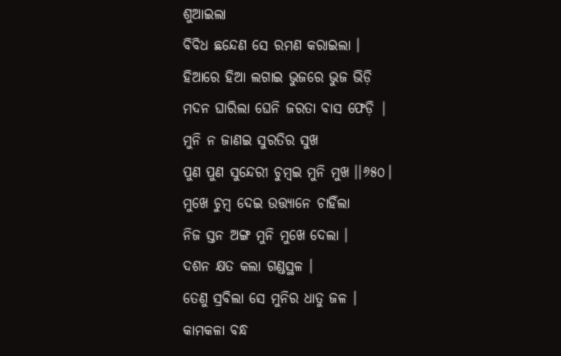ଶୁଆଇଲା
ବିବିଧ ଛନ୍ଦେଣ ସେ ରମଣ କରାଇଲା ।
ହିଆରେ ହିଆ ଲଗାଇ ଭୁଜରେ ଭୁଜ ଭିଡ଼ି
ମଦନ ଘାରିଲା ଘେନି ଜରତା ବାସ ଫେଡ଼ି |
ମୁନି ନ ଜାଣଇ ସୁରତିର ସୁଖ
ପୁଣ ପୁଣ ସୁନ୍ଦେରୀ ଚୁମ୍ବଇ ମୁନି ମୁଖ ।।୬୫୦।
ମୁଖେ ଚୁମ୍ବ ଦେଇ ଉତ୍ତ୍ୟାନେ ଚାହିଁଲା
ନିଜ ସ୍ତନ ଅଙ୍ଗ ମୁନି ମୁଖେ ଦେଲା ।
ଦଶନ କ୍ଷତ କଲା ଗଣ୍ଡସ୍ଥଳ ।
ତେଣୁ ସ୍ରବିଲା ସେ ମୁନିର ଧାତୁ ଜଳ ।
କାମକଳା ବନ୍ଧ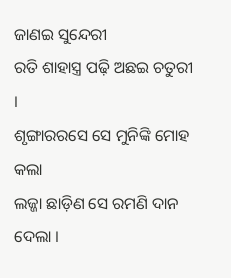ଜାଣଇ ସୁନ୍ଦେରୀ
ରତି ଶାହାସ୍ତ୍ର ପଢ଼ି ଅଛଇ ଚତୁରୀ ।
ଶୃଙ୍ଗାରରସେ ସେ ମୁନିଙ୍କି ମୋହ କଲା
ଲଜ୍ଜା ଛାଡ଼ିଣ ସେ ରମଣି ଦାନ ଦେଲା ।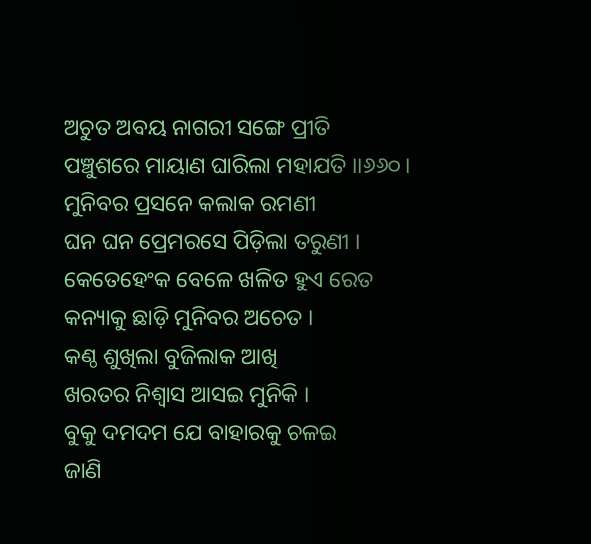ଅଚୁତ ଅବୟ ନାଗରୀ ସଙ୍ଗେ ପ୍ରୀତି
ପଞ୍ଚୁଶରେ ମାୟାଣ ଘାରିଲା ମହାଯତି ।।୬୬୦।
ମୁନିବର ପ୍ରସନେ କଲାକ ରମଣୀ
ଘନ ଘନ ପ୍ରେମରସେ ପିଡ଼ିଲା ତରୁଣୀ ।
କେତେହେଂକ ବେଳେ ଖଳିତ ହୁଏ ରେତ
କନ୍ୟାକୁ ଛାଡ଼ି ମୁନିବର ଅଚେତ ।
କଣ୍ଠ ଶୁଖିଲା ବୁଜିଲାକ ଆଖି
ଖରତର ନିଶ୍ୱାସ ଆସଇ ମୁନିକି ।
ବୁକୁ ଦମଦମ ଯେ ବାହାରକୁ ଚଳଇ
ଜାଣି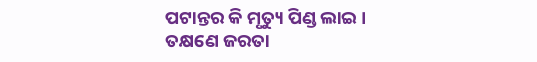ପଟାନ୍ତର କି ମୃତ୍ୟୁ ପିଣ୍ଡ ଲାଇ ।
ତକ୍ଷଣେ ଜରତା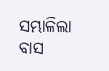ସମ୍ଭାଳିଲା ବାସ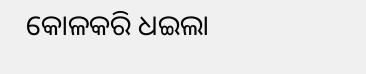କୋଳକରି ଧଇଲା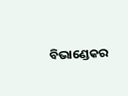ବିଭାଣ୍ଡେକର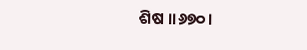ଶିଷ ।।୬୭୦।